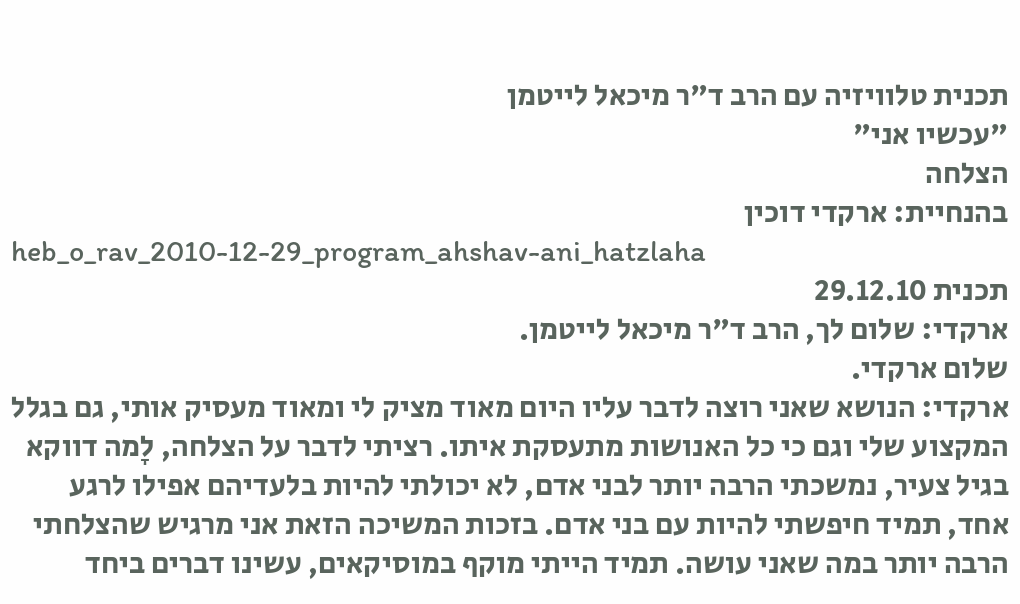תכנית טלוויזיה עם הרב ד"ר מיכאל לייטמן
"עכשיו אני"
הצלחה
בהנחיית: ארקדי דוכין
heb_o_rav_2010-12-29_program_ahshav-ani_hatzlaha
תכנית 29.12.10
ארקדי: שלום לך, הרב ד"ר מיכאל לייטמן.
שלום ארקדי.
ארקדי: הנושא שאני רוצה לדבר עליו היום מאוד מציק לי ומאוד מעסיק אותי, גם בגלל המקצוע שלי וגם כי כל האנושות מתעסקת איתו. רציתי לדבר על הצלחה, לָמה דווקא בגיל צעיר, נמשכתי הרבה יותר לבני אדם, לא יכולתי להיות בלעדיהם אפילו לרגע אחד, תמיד חיפשתי להיות עם בני אדם. בזכות המשיכה הזאת אני מרגיש שהצלחתי הרבה יותר במה שאני עושה. תמיד הייתי מוקף במוסיקאים, עשינו דברים ביחד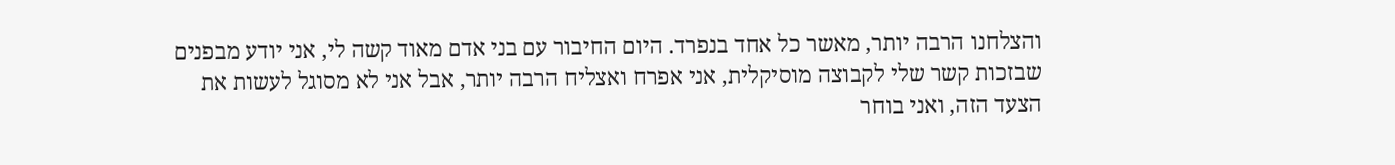והצלחנו הרבה יותר, מאשר כל אחד בנפרד. היום החיבור עם בני אדם מאוד קשה לי, אני יודע מבפנים שבזכות קשר שלי לקבוצה מוסיקלית, אני אפרח ואצליח הרבה יותר, אבל אני לא מסוגל לעשות את הצעד הזה, ואני בוחר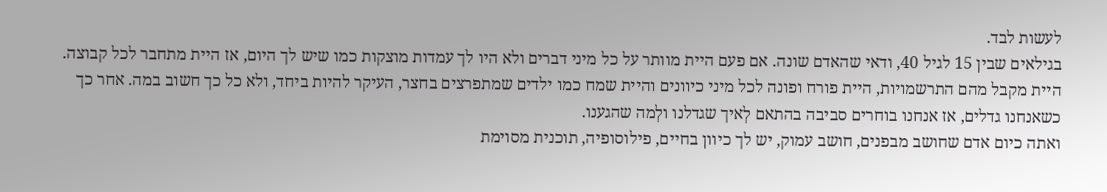לעשות לבד.
בגילאים שבין 15 לגיל 40, ודאי שהאדם שונה. אם פעם היית מוותר על כל מיני דברים ולא היו לך עמדות מוצקות כמו שיש לך היום, אז היית מתחבר לכל קבוצה. היית מקבל מהם התרשמויות, היית פורח ופונה לכל מיני כיוונים והיית שמח כמו ילדים שמתפרצים בחצר, העיקר להיות ביחד, ולא כל כך חשוב במה. אחר כך כשאנחנו גדלים, אז אנחנו בוחרים סביבה בהתאם לְאיך שגדלנו ולְמה שהגענו.
ואתה כיום אדם שחושב מבפנים, חושב עמוק, יש לך כיוון בחיים, פילוסופיה, תוכנית מסוימת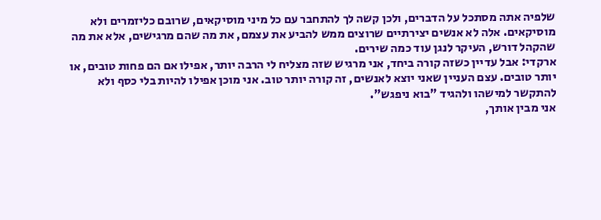שלפיה אתה מסתכל על הדברים, ולכן קשה לך להתחבר עם כל מיני מוסיקאים, שרובם כליזמרים ולא מוסיקאים. אלה לא אנשים יצירתיים שרוצים ממש להביע את עצמם, את מה שהם מרגישים, אלא את מה שהקהל דורש, העיקר לנגן עוד כמה שירים.
ארקדי: אבל עדיין כשזה קורה ביחד, אני מרגיש שזה מצליח לי הרבה יותר, אפילו אם הם פחות טובים, או יותר טובים. עצם העניין שאני יוצא לאנשים, זה קורה יותר טוב. אני מוכן אפילו להיות בלי כסף ולא להתקשר למישהו ולהגיד "בוא ניפגש".
אני מבין אותך,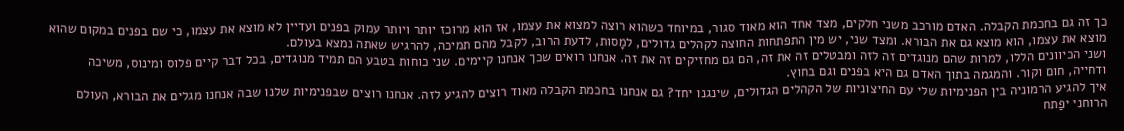כך זה גם בחכמת הקבלה. האדם מורכב משני חלקים, מצד אחד הוא מאוד סגור, במיוחד כשהוא רוצה למצוא את עצמו, אז הוא מרוכז יותר ויותר עמוק בפנים ועדיין לא מוצא את עצמו, כי שם בפנים במקום שהוא מוצא את עצמו, הוא מוצא גם את הבורא. ומצד שני, יש מין התפתחות החוצה לקהלים גדולים, למָסות, לדעת הרוב, לקבל מהם תמיכה, להרגיש שאתה נמצא בעולם.
ושני הכיוונים הללו, למרות שהם מנוגדים זה לזה ומבטלים זה את זה, הם גם מחזיקים זה את זה. אנחנו רואים שכך אנחנו קיימים. שני כוחות בטבע הם תמיד מנוגדים, בכל דבר קיים פלוס ומינוס, משיכה ודחייה, חום וקור. והמגמה בתוך האדם גם היא בפנים וגם בחוץ.
איך להגיע הרמוניה בין הפנימיות שלי עם החיצוניות של הקהלים הגדולים, שינגנו יחד? גם אנחנו בחכמת הקבלה מאוד רוצים להגיע לזה. אנחנו רוצים שבפנימיות שלנו שבה אנחנו מגלים את הבורא, העולם הרוחני יפַתח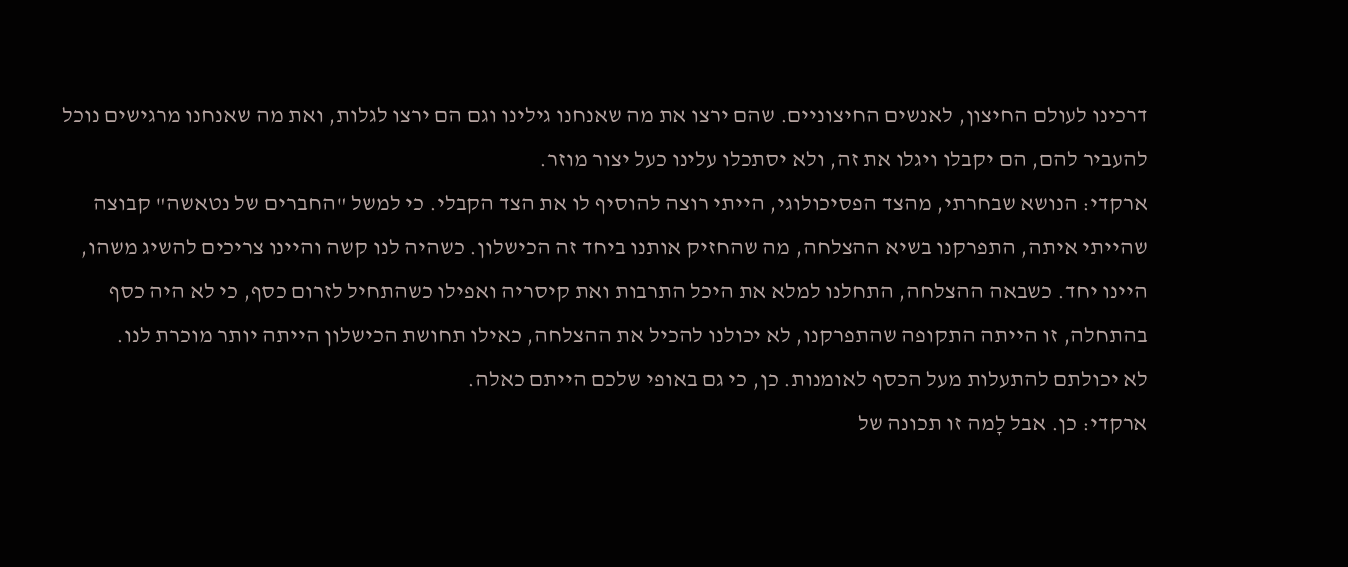דרכינו לעולם החיצון, לאנשים החיצוניים. שהם ירצו את מה שאנחנו גילינו וגם הם ירצו לגלות, ואת מה שאנחנו מרגישים נוכל להעביר להם, הם יקבלו ויגלו את זה, ולא יסתכלו עלינו כעל יצור מוזר.
ארקדי: הנושא שבחרתי, מהצד הפסיכולוגי, הייתי רוצה להוסיף לו את הצד הקבלי. כי למשל "החברים של נטאשה" קבוצה שהייתי איתה, התפרקנו בשיא ההצלחה, מה שהחזיק אותנו ביחד זה הכישלון. כשהיה לנו קשה והיינו צריכים להשיג משהו, היינו יחד. כשבאה ההצלחה, התחלנו למלא את היכל התרבות ואת קיסריה ואפילו כשהתחיל לזרום כסף, כי לא היה כסף בהתחלה, זו הייתה התקופה שהתפרקנו, לא יכולנו להכיל את ההצלחה, כאילו תחושת הכישלון הייתה יותר מוכרת לנו.
לא יכולתם להתעלות מעל הכסף לאומנות. כן, כי גם באופי שלכם הייתם כאלה.
ארקדי: כן. אבל לָמה זו תכונה של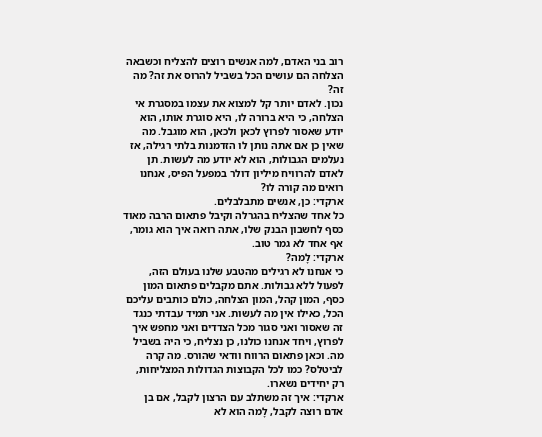רוב בני האדם, למה אנשים רוצים להצליח וכשבאה הצלחה הם עושים הכל בשביל להרוס את זה? מה זה?
נכון. לאדם יותר קל למצוא את עצמו במסגרת אי הצלחה, כי היא ברורה לו, היא סוגרת אותו, הוא יודע שאסור לפרוץ לכאן ולכאן, הוא מוגבל. מה שאין כן אם אתה נותן לו הזדמנות בלתי רגילה, אז נעלמים הגבולות, הוא לא יודע מה לעשות. תן לאדם להרוויח מיליון דולר במפעל הפיס, אנחנו רואים מה קורה לו?
ארקדי: כן, אנשים מתבלבלים.
כל אחד שהצליח בהגרלה וקיבל פתאום הרבה מאוד כסף לחשבון הבנק שלו, אתה רואה איך הוא גומר, אף אחד לא גמר טוב.
ארקדי: לָמה?
כי אנחנו לא רגילים מהטבע שלנו בעולם הזה, לפעול ללא גבולות. אתם מקבלים פתאום המון כסף, המון קהל, המון הצלחה, כולם כותבים עליכם הכל, כאילו אין מה לעשות. אני תמיד עבדתי כנגד זה שאסור ואני סגור מכל הצדדים ואני מחפש איך לפרוץ, ויחד אנחנו כולנו, כן נצליח, כי היה בשביל מה. וכאן פתאום הרווח וודאי שהורס. מה קרה לביטלס? כמו לכל הקבוצות הגדולות המצליחות, רק יחידים נשארו.
ארקדי: איך זה משתלב עם הרצון לקבל, אם בן אדם רוצה לקבל, לָמה הוא לא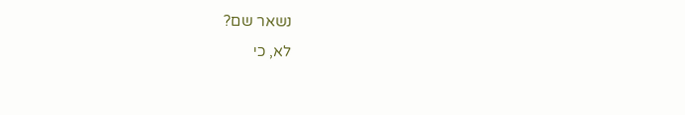נשאר שם?
לא, כי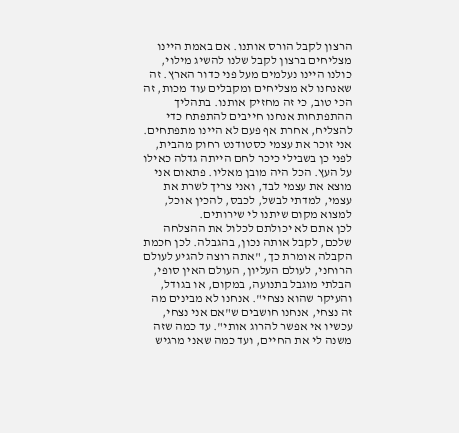הרצון לקבל הורס אותנו. אם באמת היינו מצליחים ברצון לקבל שלנו להשיג מילוי, כולנו היינו נעלמים מעל פני כדור הארץ. זה שאנחנו לא מצליחים ומקבלים עוד מכות, זה הכי טוב, כי זה מחזיק אותנו. בתהליך ההתפתחות אנחנו חייבים להתפתח כדי להצליח, אחרת אף פעם לא היינו מתפתחים.
אני זוכר את עצמי כסטודנט רחוק מהבית, לפני כן בשבילי כיכר לחם הייתה גדלה כאילו על העץ. הכל היה מובן מאליו. פתאום אני מוצא את עצמי לבד, ואני צריך לשרת את עצמי, למדתי לבשל, לכבס, להכין אוכל, למצוא מקום שיתנו לי שירותים.
לכן אתם לא יכולתם לכלול את ההצלחה שלכם, לקבל אותה נכון, בהגבלה. לכן חכמת הקבלה אומרת כך, "אתה רוצה להגיע לעולם הרוחני, לעולם העליון, העולם האין סופי, הבלתי מוגבל בתנועה, במקום, או בגודל, והעיקר שהוא נצחי". אנחנו לא מבינים מה זה נצחי, אנחנו חושבים ש"אם אני נצחי, עכשיו אי אפשר להרוג אותי". עד כמה שזה משנה לי את החיים, ועד כמה שאני מרגיש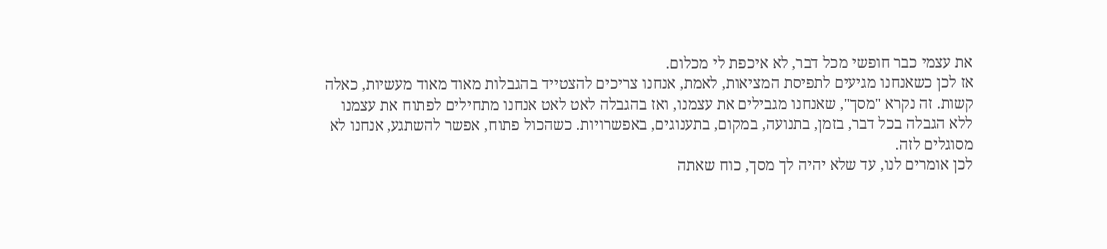את עצמי כבר חופשי מכל דבר, לא איכפת לי מכלום.
אז לכן כשאנחנו מגיעים לתפיסת המציאות, לאמת, אנחנו צריכים להצטייד בהגבלות מאוד מאוד מעשיות, כאלה קשות. זה נקרא "מסך", שאנחנו מגבילים את עצמנו, ואז בהגבלה לאט לאט אנחנו מתחילים לפתוח את עצמנו ללא הגבלה בכל דבר, בזמן, בתנועה, במקום, בתענוגים, באפשרויות. כשהכול פתוח, אפשר להשתגע, אנחנו לא מסוגלים לזה.
לכן אומרים לנו, עד שלא יהיה לך מסך, כוח שאתה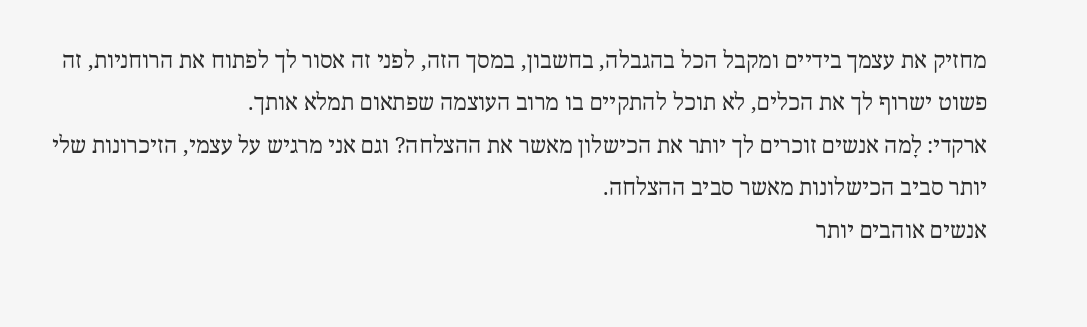מחזיק את עצמך בידיים ומקבל הכל בהגבלה, בחשבון, במסך הזה, לפני זה אסור לך לפתוח את הרוחניות, זה פשוט ישרוף לך את הכלים, לא תוכל להתקיים בו מרוב העוצמה שפתאום תמלא אותך.
ארקדי: לָמה אנשים זוכרים לך יותר את הכישלון מאשר את ההצלחה? וגם אני מרגיש על עצמי, הזיכרונות שלי יותר סביב הכישלונות מאשר סביב ההצלחה.
אנשים אוהבים יותר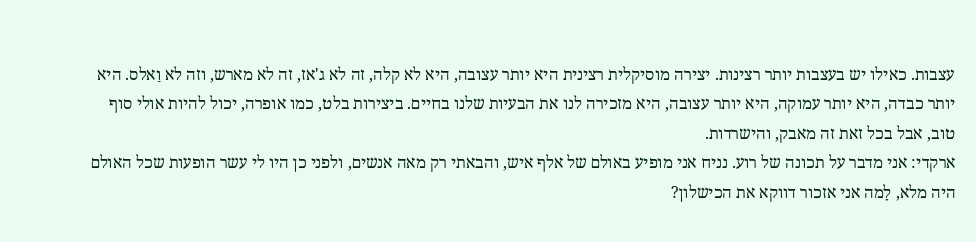עצבות. כאילו יש בעצבות יותר רצינות. יצירה מוסיקלית רצינית היא יותר עצובה, היא לא קלה, זה לא ג'אז, זה לא מארש, וזה לא וַאלס. היא יותר כבדה, היא יותר עמוקה, היא יותר עצובה, היא מזכירה לנו את הבעיות שלנו בחיים. ביצירות בלט, כמו אופרה, יכול להיות אולי סוף טוב, אבל בכל זאת זה מאבק, והישרדות.
ארקדי: אני מדבר על תכונה של רוע. נניח אני מופיע באולם של אלף איש, והבאתי רק מאה אנשים, ולפני כן היו לי עשר הופעות שכל האולם היה מלא, לָמה אני אזכור דווקא את הכישלון?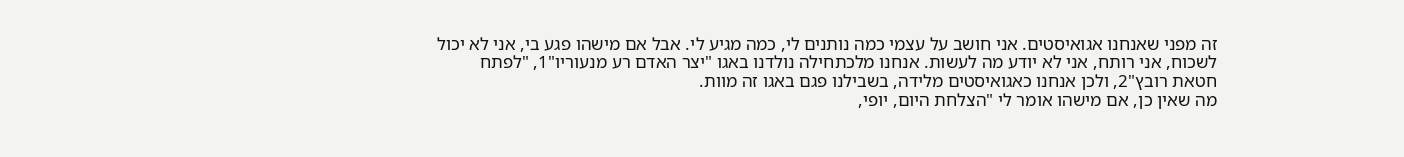זה מפני שאנחנו אגואיסטים. אני חושב על עצמי כמה נותנים לי, כמה מגיע לי. אבל אם מישהו פגע בי, אני לא יכול לשכוח, אני רותח, אני לא יודע מה לעשות. אנחנו מלכתחילה נולדנו באגו "יצר האדם רע מנעוריו"1, "לפתח חטאת רובץ"2, ולכן אנחנו כאגואיסטים מלידה, בשבילנו פגם באגו זה מוות.
מה שאין כן, אם מישהו אומר לי "הצלחת היום, יופי,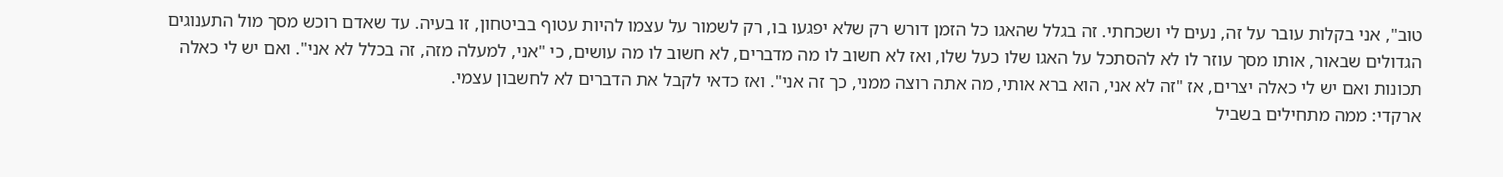טוב", אני בקלות עובר על זה, נעים לי ושכחתי. זה בגלל שהאגו כל הזמן דורש רק שלא יפגעו בו, רק לשמור על עצמו להיות עטוף בביטחון, זו בעיה. עד שאדם רוכש מסך מול התענוגים הגדולים שבאור, אותו מסך עוזר לו לא להסתכל על האגו שלו כעל שלו, ואז לא חשוב לו מה מדברים, לא חשוב לו מה עושים, כי "אני, למעלה מזה, זה בכלל לא אני". ואם יש לי כאלה תכונות ואם יש לי כאלה יצרים, אז "זה לא אני, הוא ברא אותי, מה אתה רוצה ממני, כך זה אני". ואז כדאי לקבל את הדברים לא לחשבון עצמי.
ארקדי: ממה מתחילים בשביל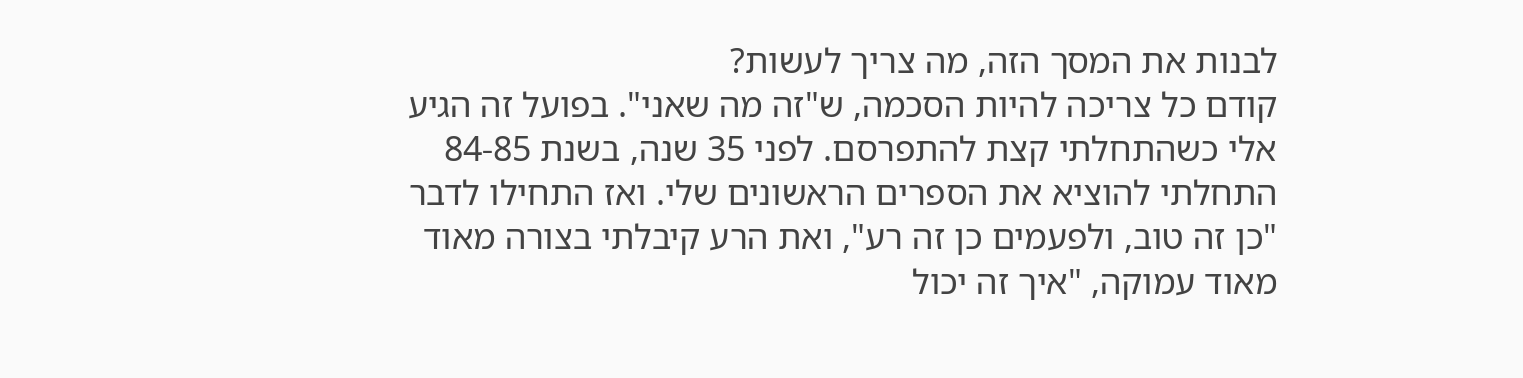לבנות את המסך הזה, מה צריך לעשות?
קודם כל צריכה להיות הסכמה, ש"זה מה שאני". בפועל זה הגיע אלי כשהתחלתי קצת להתפרסם. לפני 35 שנה, בשנת 84-85 התחלתי להוציא את הספרים הראשונים שלי. ואז התחילו לדבר "כן זה טוב, ולפעמים כן זה רע", ואת הרע קיבלתי בצורה מאוד מאוד עמוקה, "איך זה יכול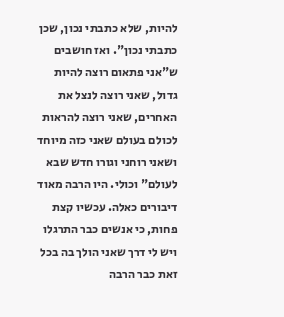להיות, שלא כתבתי נכון, שכן כתבתי נכון". ואז חושבים ש"אני פתאום רוצה להיות גדול, שאני רוצה לנצל את האחרים, שאני רוצה להראות לכולם בעולם שאני כזה מיוחד ושאני רוחני וגורו חדש שבא לעולם" וכולי. היו הרבה מאוד דיבורים כאלה. עכשיו קצת פחות, כי אנשים כבר התרגלו ויש לי דרך שאני הולך בה בכל זאת כבר הרבה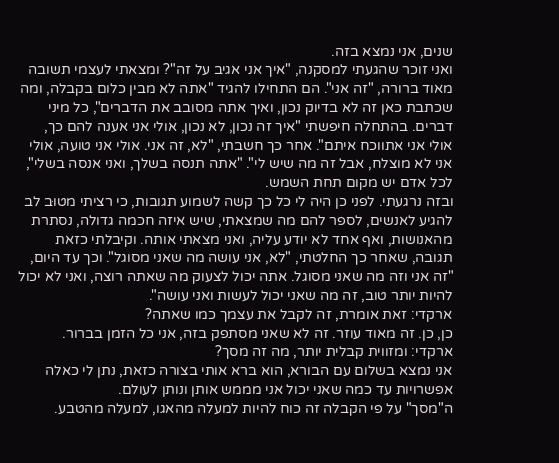שנים, אני נמצא בזה.
ואני זוכר שהגעתי למסקנה, "איך אני אגיב על זה"? ומצאתי לעצמי תשובה מאוד ברורה, "זה אני". הם התחילו להגיד "אתה לא מבין כלום בקבלה, ומה שכתבת כאן זה לא בדיוק נכון, ואיך אתה מסובב את הדברים", כל מיני דברים. בהתחלה חיפשתי "איך זה נכון, לא נכון, אולי אני אענה להם כך, אולי אני אתווכח איתם". אחר כך חשבתי, "לא, זה אני. אולי אני טועה, אולי אני לא מוצלח, אבל זה מה שיש לי". "אתה תנסה בשלך, ואני אנסה בשלי", לכל אדם יש מקום תחת השמש.
ובזה נרגעתי. לפני כן היה לי כל כך קשה לשמוע תגובות, כי רציתי מטוּב לב להגיע לאנשים, לספר להם מה שמצאתי, שיש איזה חכמה גדולה, נסתרת מהאנושות, ואף אחד לא יודע עליה, ואני מצאתי אותה. וקיבלתי כזאת תגובה, שאחר כך החלטתי, "לא, אני עושה מה שאני מסוגל". וכך עד היום, "זה אני וזה מה שאני מסוגל. אתה יכול לצעוק מה שאתה רוצה, ואני לא יכול להיות יותר טוב, זה מה שאני יכול לעשות ואני עושה".
ארקדי: זאת אומרת, זה לקבל את עצמך כמו שאתה?
כן, כן. זה מאוד עוזר. זה לא שאני מסתפק בזה, אני כל הזמן בברור.
ארקדי: ומזווית קבלית יותר, מה זה מסך?
אני נמצא בשלום עם הבורא, הוא ברא אותי בצורה כזאת, נתן לי כאלה אפשרויות עד כמה שאני יכול אני מממש אותן ונותן לעולם.
ה"מסך" על פי הקבלה זה כוח להיות למעלה מהאגו, למעלה מהטבע.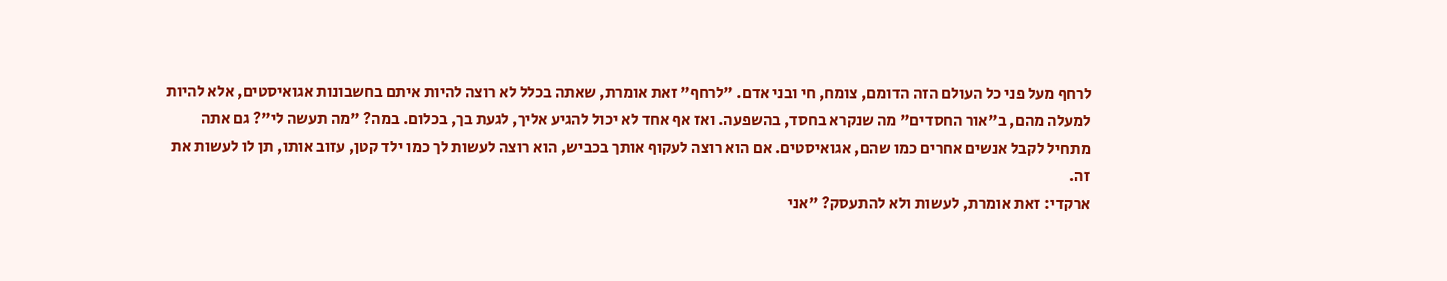לרחף מעל פני כל העולם הזה הדומם, צומח, חי ובני אדם. "לרחף" זאת אומרת, שאתה בכלל לא רוצה להיות איתם בחשבונות אגואיסטים, אלא להיות למעלה מהם, ב"אור החסדים" מה שנקרא בחסד, בהשפעה. ואז אף אחד לא יכול להגיע אליך, לגעת בך, בכלום. במה? "מה תעשה לי"? גם אתה מתחיל לקבל אנשים אחרים כמו שהם, אגואיסטים. אם הוא רוצה לעקוף אותך בכביש, הוא רוצה לעשות לך כמו ילד קטן, עזוב אותו, תן לו לעשות את זה.
ארקדי: זאת אומרת, לעשות ולא להתעסק? "אני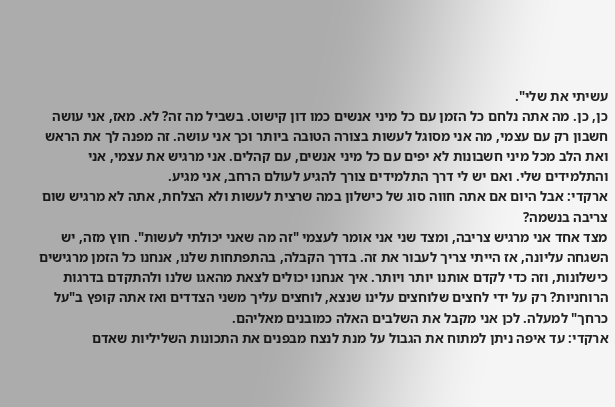עשיתי את שלי".
כן, כן. מה אתה נלחם כל הזמן עם כל מיני אנשים כמו דון קישוט. בשביל מה זה? לא. מאז, אני עושה חשבון רק עם עצמי, מה אני מסוגל לעשות בצורה הטובה ביותר וכך אני עושה. זה מפנה לך את הראש ואת הלב מכל מיני חשבונות לא יפים עם כל מיני אנשים, עם קהלים. אני מרגיש את עצמי, אני והתלמידים שלי. ואם יש לי דרך התלמידים צורך להגיע לעולם הרחב, אני מגיע.
ארקדי: אבל היום אם אתה חווה סוג של כישלון במה שרצית לעשות ולא הצלחת, אתה לא מרגיש שום צריבה בנשמה?
מצד אחד אני מרגיש צריבה, ומצד שני אני אומר לעצמי "זה מה שאני יכולתי לעשות". חוץ מזה, יש השגחה עליונה, אז הייתי צריך לעבור את זה. בדרך הקבלה, בהתפתחות שלנו, אנחנו כל הזמן מרגישים כישלונות, וזה כדי לקדם אותנו יותר ויותר. איך אנחנו יכולים לצאת מהאגו שלנו ולהתקדם בדרגות הרוחניות? רק על ידי לחצים שלוחצים עלינו שנצא, לוחצים עליך משני הצדדים ואז אתה קופץ ב"על כרחך" למעלה. לכן אני מקבל את השלבים האלה כמובנים מאליהם.
ארקדי: עד איפה ניתן למתוח את הגבול על מנת לנצח מבפנים את התכונות השליליות שאדם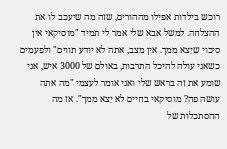רוכש בילדות אפילו מההורים, שזה מה שיעכב לו את ההצלחה. למשל אבא שלי אמר לי תמיד "מוסיקאי אין סיכוי שיֵצא ממך. אין מצב, אתה לא יודע תווים" ולפעמים כשאני עולה להיכל התרבות, באולם של 3000 איש, אני שומע את זה בראש שלי ואני אומר לעצמי "מה אתה עושה פה? מוסיקאי בחיים לא יֵצא ממך". אז מה ההסתכלות של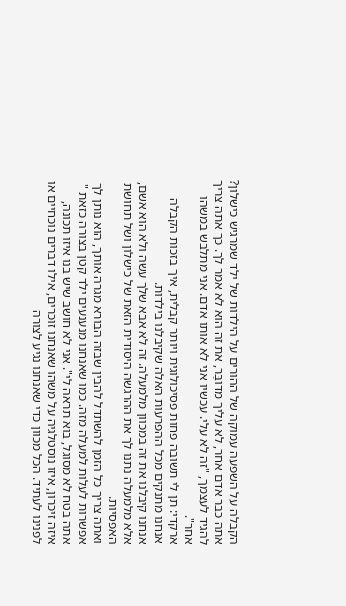הקבלה על השפעה עמוקה של ההורים על הילדות של ילד שמרגיש כישלון?
אתה כבר אדם אחר, לא עליך מדובַּר, את זה הוא לא אמר לך. כך אתה צריך להגיד לעצמך, "זה לא עלי. עכשיו אני לא אותו אדם. אני מתלבש במשהו אחר".
ארקדי: תן לי תשובה פחות פסיכולוגית ויותר קבלית, איך בזכות הקבלה אנחנו מתנקים מכל ההפרעות האלה שקיבלנו בילדות.
אנחנו קיבלנו את זה במכוון מלמעלה. זה לא אבא שלך עשה ולא הוא אשם, אלא מלמעלה נתנו לך את ההרגשה היסודית הזאת של כישלון ושל תחושת האפסיות.
ואתה צריך כל הזמן להשתדל להבין שבזה הבורא מגרה אותך, הוא נותן לך אפשרות לעלות למעלה מזה. כמו שאנחנו מנענעים ילד קטן בצורה כזאת " אתה בטח לא מסוגל, בוא תראה לי". אני לא חושב שיש בנו איזו תכונה, איזה זיכרון, איזו נוסטלגיה על משהו שאנחנו זוכרים, אילו דברים נוכחיים או לפנינו לעתיד. הכל מכוון כדי שאנחנו נגיע לצורה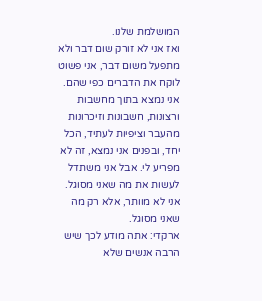המושלמת שלנו.
ואז אני לא זורק שום דבר ולא מתפעל משום דבר, אני פשוט לוקח את הדברים כפי שהם. אני נמצא בתוך מחשבות ורצונות, חשבונות וזיכרונות מהעבר וציפיות לעתיד, הכל יחד, ובפנים אני נמצא, זה לא מפריע לי. אבל אני משתדל לעשות את מה שאני מסוגל. אני לא מוותר, אלא רק מה שאני מסוגל.
ארקדי: אתה מודע לכך שיש הרבה אנשים שלא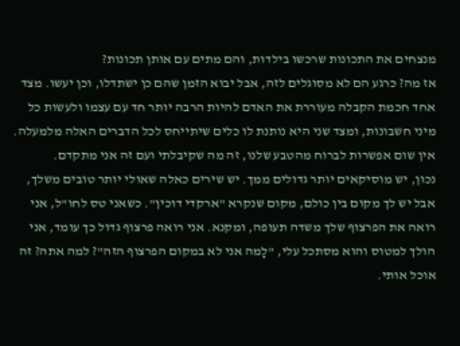מנצחים את התכונות שרכשו בילדות, והם מתים עם אותן תכונות?
אז מה? כרגע הם לא מסוגלים לזה, אבל יבוא הזמן שהם כן ישתדלו, וכן יעשו. מצד אחד חכמת הקבלה מעוררת את האדם להיות הרבה יותר חד עם עצמו ולעשות כל מיני חשבונות, ומצד שני היא נותנת לו כלים שיתייחס לכל הדברים האלה מלמעלה. אין שום אפשרות לברוח מהטבע שלנו, זה מה שקיבלתי ועם זה אני מתקדם.
נכון, יש מוסיקאים יותר גדולים ממך. יש שירים כאלה שאולי יותר טובים משלך, אבל יש לך מקום בין כולם, מקום שנקרא "ארקדי דוכין". כשאני טס לחו"ל, אני רואה את הפרצוף שלך משדה תעופה, ומקנא. אני רואה פרצוף גדול כך עומד, אני הולך למטוס והוא מסתכל עלי, "לָמה אני לא במקום הפרצוף הזה"? למה אתה? זה אוכל אותי.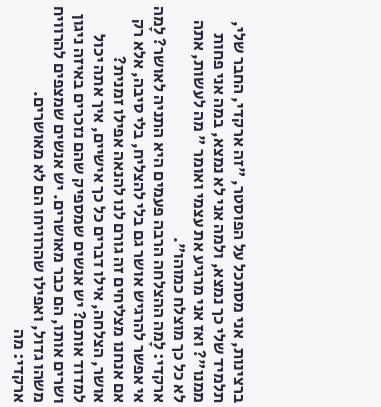ברצינות, אני מסתכל על הפוסטר, "זה ארקדי, החבר שלי, תלמיד שלי כך נמצא, ולמה אני לא נמצא, במה אני פחות ממנו"? ואז אני מרגיע את עצמי ואומר " מה לעשות, אתה לא כל כך מוצלח כמוהו".
ארקדי: לָמה ההצלחה הרבה פעמים היא התניה לאושר? לָמה אי אפשר להרגיש אושר גם בלי להצליח, בלי סיבה, אלא רק אם אנחנו מצליחים זה גורם לנו להנאה אפילו זמנית?
אושר, הצלחה, אילו דברים כל כך אישיים, איך אתה יכול למדוד אותם? יש אנשים שמספיק שהם נזכרים באיזה ניגון ושרים אותו, הם כבר מאושרים. יש אנשים שמצפים להרוויח משהו גדול, ואפילו שהרוויחו הם לא מאושרים.
ארקדי: מה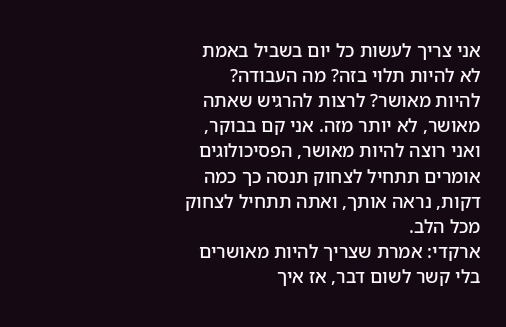אני צריך לעשות כל יום בשביל באמת לא להיות תלוי בזה? מה העבודה?
להיות מאושר? לרצות להרגיש שאתה מאושר, לא יותר מזה. אני קם בבוקר, ואני רוצה להיות מאושר, הפסיכולוגים אומרים תתחיל לצחוק תנסה כך כמה דקות, נראה אותך, ואתה תתחיל לצחוק מכל הלב.
ארקדי: אמרת שצריך להיות מאושרים בלי קשר לשום דבר, אז איך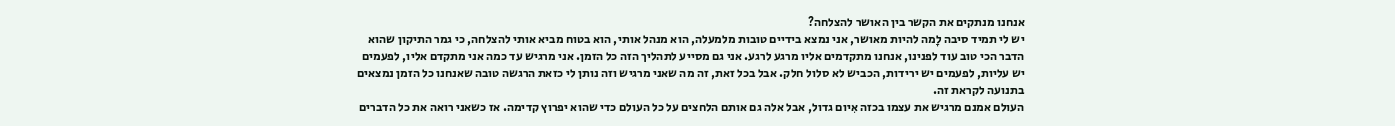אנחנו מנתקים את הקשר בין האושר להצלחה?
יש לי תמיד סיבה לָמה להיות מאושר, אני נמצא בידיים טובות מלמעלה, הוא מנהל אותי, הוא בטוח מביא אותי להצלחה, כי גמר התיקון שהוא הדבר הכי טוב עוד לפנינו, אנחנו מתקדמים אליו מרגע לרגע. אני גם מסייע לתהליך הזה כל הזמן. אני מרגיש עד כמה אני מתקדם אליו, לפעמים יש עליות, לפעמים יש ירידות, הכביש לא סלול חלק. אבל בכל זאת, זה מה שאני מרגיש וזה נותן לי כזאת הרגשה טובה שאנחנו כל הזמן נמצאים בתנועה לקראת זה.
העולם אמנם מרגיש את עצמו בכזה אִיום גדול, אבל אלה גם אותם הלחצים על כל העולם כדי שהוא יפרוץ קדימה. אז כשאני רואה את כל הדברים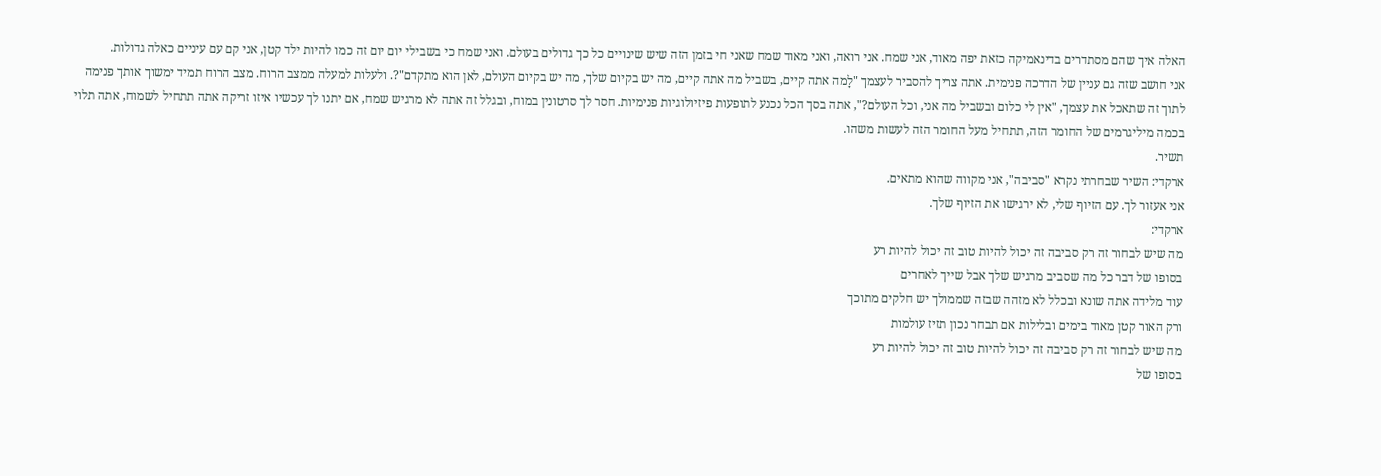האלה איך שהם מסתדרים בדינאמיקה כזאת יפה מאוד, אני שמח. אני רואה, ואני מאוד שמח שאני חי בזמן הזה שיש שינויים כל כך גדולים בעולם. ואני שמח כי בשבילי יום יום זה כמו להיות ילד קטן, אני קם עם עיניים כאלה גדולות.
אני חושב שזה גם עניין של הדרכה פנימית. אתה צריך להסביר לעצמך "לָמה אתה קיים, בשביל מה אתה קיים, מה יש בקיום שלך, מה יש בקיום העולם, לאן הוא מתקדם"?. ולעלות למעלה ממצב הרוח. מצב הרוח תמיד ימשוך אותך פנימה לתוך זה שתאכל את עצמך, "אין לי כלום ובשביל מה אני, וכל העולם?", אתה בסך הכל נכנע לתופעות פיזיולוגיות פנימיות. חסר לך סרטונין במוח, ובגלל זה אתה לא מרגיש שמח, אם יתנו לך עכשיו איזו זריקה אתה תתחיל לשמוח, אתה תלוי בכמה מיליגרמים של החומר הזה, תתחיל מעל החומר הזה לעשות משהו.
תשיר.
ארקדי: השיר שבחרתי נקרא "סביבה", אני מקווה שהוא מתאים.
אני אעזור לך. עם הזיוף שלי, לא ירגישו את הזיוף שלך.
ארקדי:
מה שיש לבחור זה רק סביבה זה יכול להיות טוב זה יכול להיות רע
בסופו של דבר כל מה שסביב מרגיש שלך אבל שייך לאחרים
עוד מלידה אתה שונא ובכלל לא מזהה שבזה שממולך יש חלקים מתוכך
ורק האור קטן מאוד בימים ובלילות אם תבחר נכון תזיז עולמות
מה שיש לבחור זה רק סביבה זה יכול להיות טוב זה יכול להיות רע
בסופו של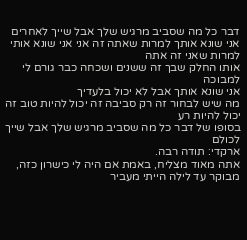דבר כל מה שסביב מרגיש שלך אבל שייך לאחרים
אני שונא אותך למרות שאתה זה אני אני שונא אותי למרות שאני זה אתה
אותו החלק שבך זה ששנים ושכחה כבר גורם לי למבוכה
אני שונא אותך אבל לא יכול בלעדיך
מה שיש לבחור זה רק סביבה זה יכול להיות טוב זה יכול להיות רע
בסופו של דבר כל מה שסביב מרגיש שלך אבל שייך לכולם
ארקדי: תודה רבה.
אתה מאוד מצליח, באמת אם היה לי כישרון כזה, מבוקר עד לילה הייתי מעביר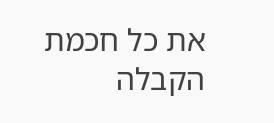את כל חכמת הקבלה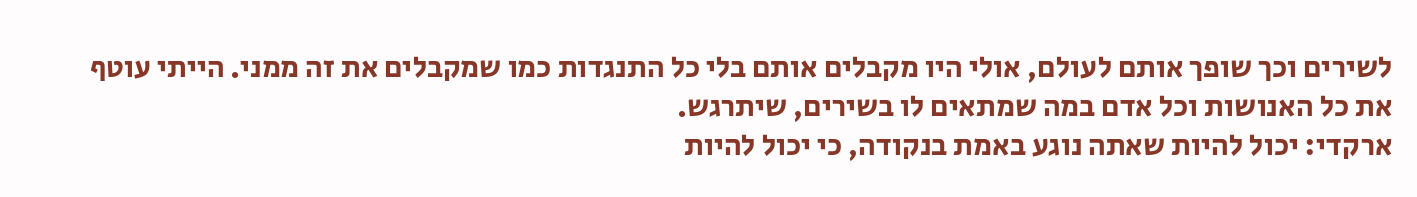לשירים וכך שופך אותם לעולם, אולי היו מקבלים אותם בלי כל התנגדות כמו שמקבלים את זה ממני. הייתי עוטף את כל האנושות וכל אדם במה שמתאים לו בשירים, שיתרגש.
ארקדי: יכול להיות שאתה נוגע באמת בנקודה, כי יכול להיות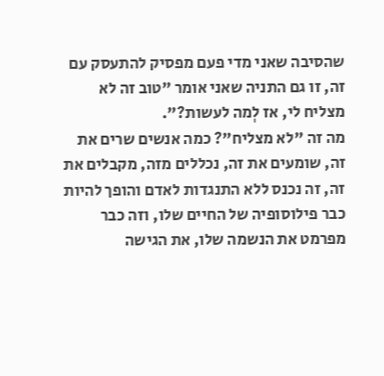שהסיבה שאני מדי פעם מפסיק להתעסק עם זה, זו גם התניה שאני אומר "טוב זה לא מצליח לי, אז לְמה לעשות?".
מה זה "לא מצליח"? כמה אנשים שרים את זה, שומעים את זה, נכללים מזה, מקבלים את זה, זה נכנס ללא התנגדות לאדם והופך להיות כבר פילוסופיה של החיים שלו, וזה כבר מפרמט את הנשמה שלו, את הגישה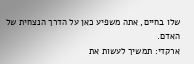שלו בחיים, אתה משפיע כאן על הדרך הנצחית של האדם.
ארקדי: תמשיך לעשות את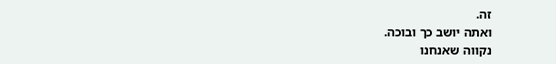זה.
ואתה יושב כך ובוכה.
נקווה שאנחנו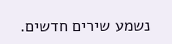נשמע שירים חדשים.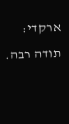ארקדי: תודה רבה.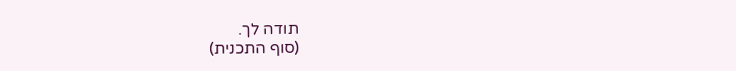תודה לך.
(סוף התכנית)